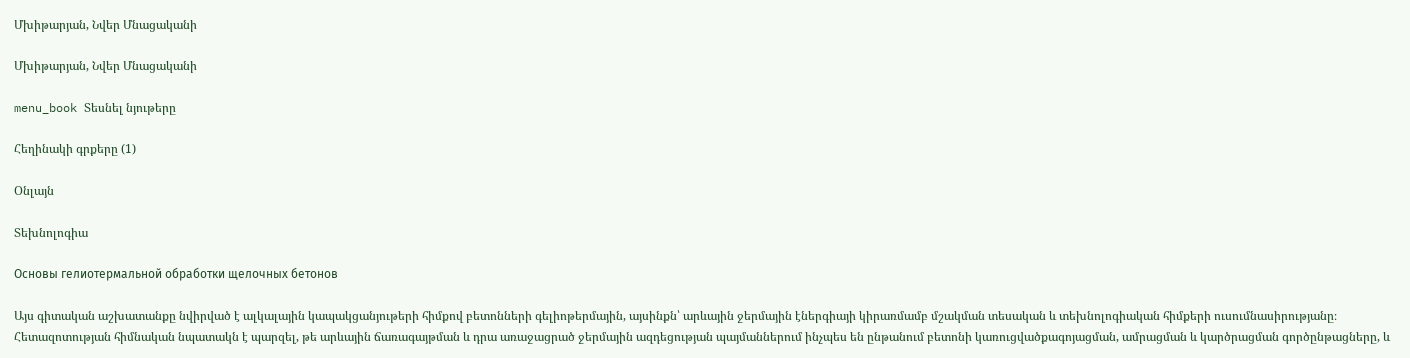Մխիթարյան, Նվեր Մնացականի

Մխիթարյան, Նվեր Մնացականի

menu_book Տեսնել նյութերը

Հեղինակի գրքերը (1)

Օնլայն

Տեխնոլոգիա

Основы гелиотермальной обработки щелочных бетонов

Այս գիտական աշխատանքը նվիրված է ալկալային կապակցանյութերի հիմքով բետոնների գելիոթերմային, այսինքն՝ արևային ջերմային էներգիայի կիրառմամբ մշակման տեսական և տեխնոլոգիական հիմքերի ուսումնասիրությանը։ Հետազոտության հիմնական նպատակն է պարզել, թե արևային ճառագայթման և դրա առաջացրած ջերմային ազդեցության պայմաններում ինչպես են ընթանում բետոնի կառուցվածքագոյացման, ամրացման և կարծրացման գործընթացները, և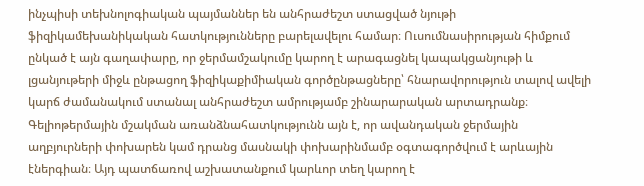ինչպիսի տեխնոլոգիական պայմաններ են անհրաժեշտ ստացված նյութի ֆիզիկամեխանիկական հատկությունները բարելավելու համար։ Ուսումնասիրության հիմքում ընկած է այն գաղափարը, որ ջերմամշակումը կարող է արագացնել կապակցանյութի և լցանյութերի միջև ընթացող ֆիզիկաքիմիական գործընթացները՝ հնարավորություն տալով ավելի կարճ ժամանակում ստանալ անհրաժեշտ ամրությամբ շինարարական արտադրանք։ Գելիոթերմային մշակման առանձնահատկությունն այն է, որ ավանդական ջերմային աղբյուրների փոխարեն կամ դրանց մասնակի փոխարինմամբ օգտագործվում է արևային էներգիան։ Այդ պատճառով աշխատանքում կարևոր տեղ կարող է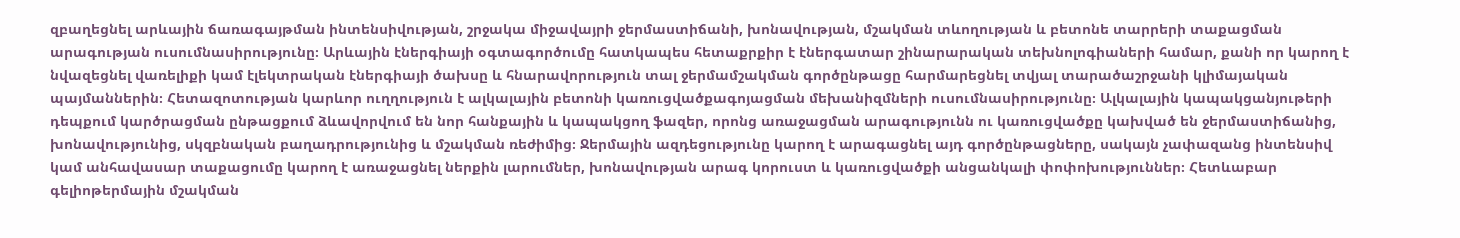զբաղեցնել արևային ճառագայթման ինտենսիվության, շրջակա միջավայրի ջերմաստիճանի, խոնավության, մշակման տևողության և բետոնե տարրերի տաքացման արագության ուսումնասիրությունը։ Արևային էներգիայի օգտագործումը հատկապես հետաքրքիր է էներգատար շինարարական տեխնոլոգիաների համար, քանի որ կարող է նվազեցնել վառելիքի կամ էլեկտրական էներգիայի ծախսը և հնարավորություն տալ ջերմամշակման գործընթացը հարմարեցնել տվյալ տարածաշրջանի կլիմայական պայմաններին։ Հետազոտության կարևոր ուղղություն է ալկալային բետոնի կառուցվածքագոյացման մեխանիզմների ուսումնասիրությունը։ Ալկալային կապակցանյութերի դեպքում կարծրացման ընթացքում ձևավորվում են նոր հանքային և կապակցող ֆազեր, որոնց առաջացման արագությունն ու կառուցվածքը կախված են ջերմաստիճանից, խոնավությունից, սկզբնական բաղադրությունից և մշակման ռեժիմից։ Ջերմային ազդեցությունը կարող է արագացնել այդ գործընթացները, սակայն չափազանց ինտենսիվ կամ անհավասար տաքացումը կարող է առաջացնել ներքին լարումներ, խոնավության արագ կորուստ և կառուցվածքի անցանկալի փոփոխություններ։ Հետևաբար գելիոթերմային մշակման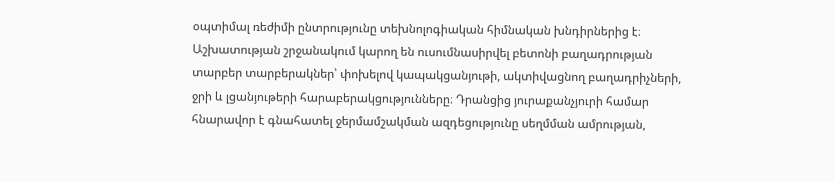օպտիմալ ռեժիմի ընտրությունը տեխնոլոգիական հիմնական խնդիրներից է։ Աշխատության շրջանակում կարող են ուսումնասիրվել բետոնի բաղադրության տարբեր տարբերակներ՝ փոխելով կապակցանյութի, ակտիվացնող բաղադրիչների, ջրի և լցանյութերի հարաբերակցությունները։ Դրանցից յուրաքանչյուրի համար հնարավոր է գնահատել ջերմամշակման ազդեցությունը սեղմման ամրության,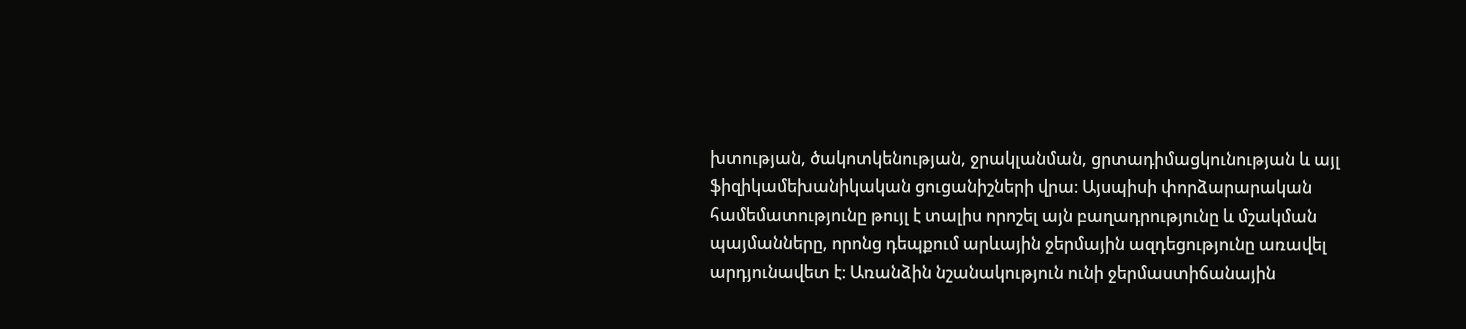խտության, ծակոտկենության, ջրակլանման, ցրտադիմացկունության և այլ ֆիզիկամեխանիկական ցուցանիշների վրա։ Այսպիսի փորձարարական համեմատությունը թույլ է տալիս որոշել այն բաղադրությունը և մշակման պայմանները, որոնց դեպքում արևային ջերմային ազդեցությունը առավել արդյունավետ է։ Առանձին նշանակություն ունի ջերմաստիճանային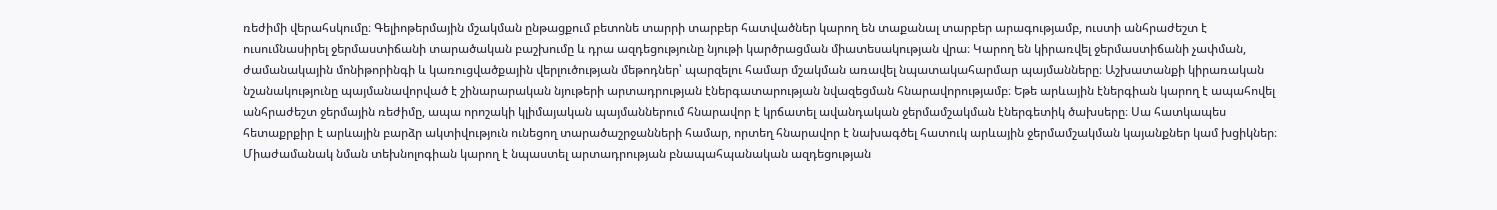ռեժիմի վերահսկումը։ Գելիոթերմային մշակման ընթացքում բետոնե տարրի տարբեր հատվածներ կարող են տաքանալ տարբեր արագությամբ, ուստի անհրաժեշտ է ուսումնասիրել ջերմաստիճանի տարածական բաշխումը և դրա ազդեցությունը նյութի կարծրացման միատեսակության վրա։ Կարող են կիրառվել ջերմաստիճանի չափման, ժամանակային մոնիթորինգի և կառուցվածքային վերլուծության մեթոդներ՝ պարզելու համար մշակման առավել նպատակահարմար պայմանները։ Աշխատանքի կիրառական նշանակությունը պայմանավորված է շինարարական նյութերի արտադրության էներգատարության նվազեցման հնարավորությամբ։ Եթե արևային էներգիան կարող է ապահովել անհրաժեշտ ջերմային ռեժիմը, ապա որոշակի կլիմայական պայմաններում հնարավոր է կրճատել ավանդական ջերմամշակման էներգետիկ ծախսերը։ Սա հատկապես հետաքրքիր է արևային բարձր ակտիվություն ունեցող տարածաշրջանների համար, որտեղ հնարավոր է նախագծել հատուկ արևային ջերմամշակման կայանքներ կամ խցիկներ։ Միաժամանակ նման տեխնոլոգիան կարող է նպաստել արտադրության բնապահպանական ազդեցության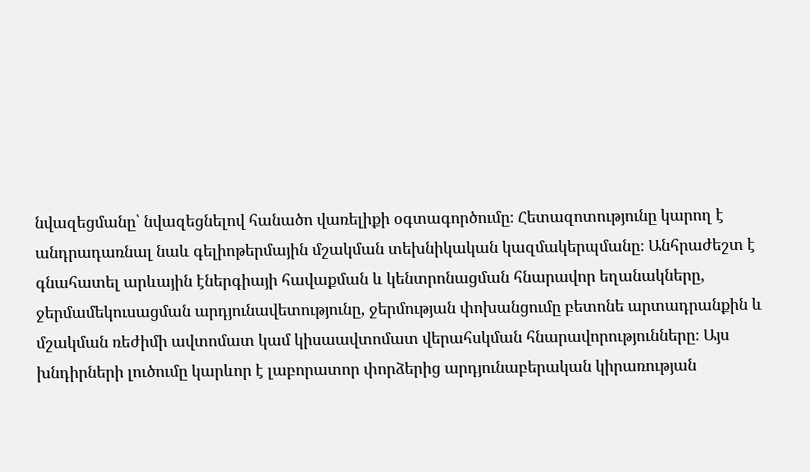նվազեցմանը՝ նվազեցնելով հանածո վառելիքի օգտագործումը։ Հետազոտությունը կարող է անդրադառնալ նաև գելիոթերմային մշակման տեխնիկական կազմակերպմանը։ Անհրաժեշտ է գնահատել արևային էներգիայի հավաքման և կենտրոնացման հնարավոր եղանակները, ջերմամեկուսացման արդյունավետությունը, ջերմության փոխանցումը բետոնե արտադրանքին և մշակման ռեժիմի ավտոմատ կամ կիսաավտոմատ վերահսկման հնարավորությունները։ Այս խնդիրների լուծումը կարևոր է լաբորատոր փորձերից արդյունաբերական կիրառության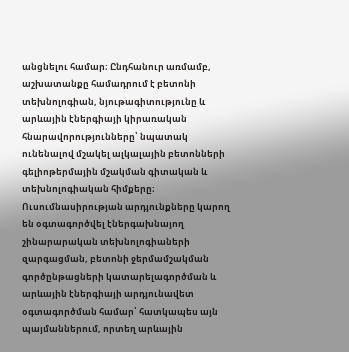անցնելու համար։ Ընդհանուր առմամբ, աշխատանքը համադրում է բետոնի տեխնոլոգիան, նյութագիտությունը և արևային էներգիայի կիրառական հնարավորությունները՝ նպատակ ունենալով մշակել ալկալային բետոնների գելիոթերմային մշակման գիտական և տեխնոլոգիական հիմքերը։ Ուսումնասիրության արդյունքները կարող են օգտագործվել էներգախնայող շինարարական տեխնոլոգիաների զարգացման, բետոնի ջերմամշակման գործընթացների կատարելագործման և արևային էներգիայի արդյունավետ օգտագործման համար՝ հատկապես այն պայմաններում, որտեղ արևային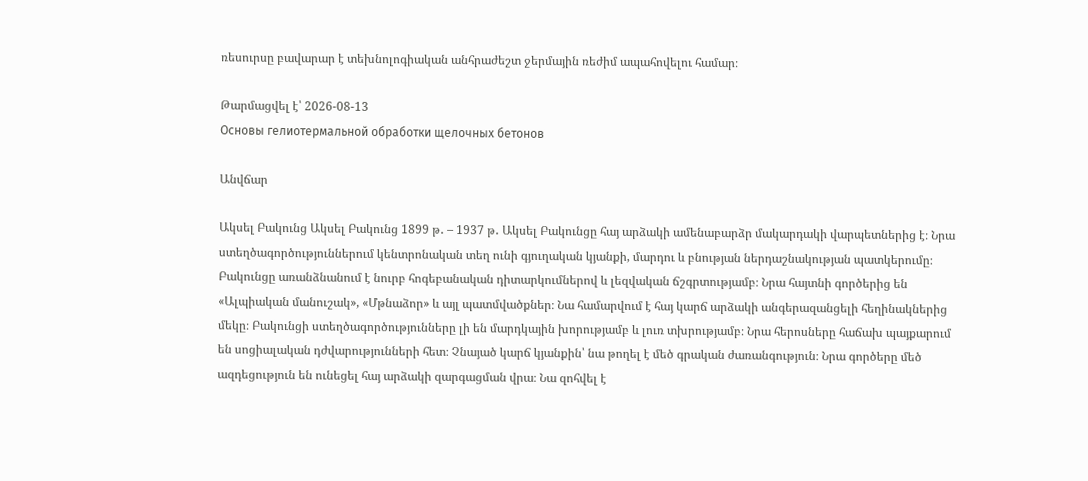ռեսուրսը բավարար է տեխնոլոգիական անհրաժեշտ ջերմային ռեժիմ ապահովելու համար։

Թարմացվել է՝ 2026-08-13
Основы гелиотермальной обработки щелочных бетонов

Անվճար

Ակսել Բակունց Ակսել Բակունց 1899 թ․ – 1937 թ․ Ակսել Բակունցը հայ արձակի ամենաբարձր մակարդակի վարպետներից է։ Նրա ստեղծագործություններում կենտրոնական տեղ ունի գյուղական կյանքի, մարդու և բնության ներդաշնակության պատկերումը։ Բակունցը առանձնանում է նուրբ հոգեբանական դիտարկումներով և լեզվական ճշգրտությամբ։ Նրա հայտնի գործերից են «Ալպիական մանուշակ», «Մթնաձոր» և այլ պատմվածքներ։ Նա համարվում է հայ կարճ արձակի անգերազանցելի հեղինակներից մեկը։ Բակունցի ստեղծագործությունները լի են մարդկային խորությամբ և լուռ տխրությամբ։ Նրա հերոսները հաճախ պայքարում են սոցիալական դժվարությունների հետ։ Չնայած կարճ կյանքին՝ նա թողել է մեծ գրական ժառանգություն։ Նրա գործերը մեծ ազդեցություն են ունեցել հայ արձակի զարգացման վրա։ Նա զոհվել է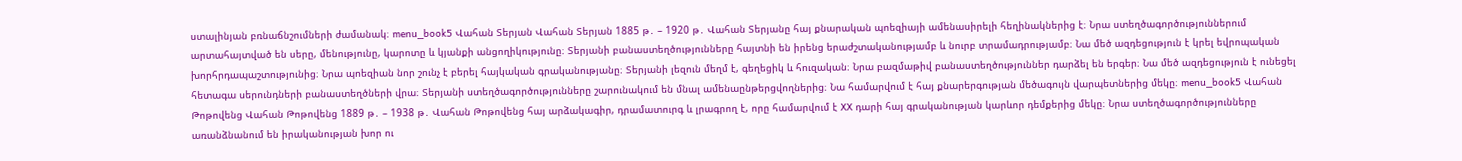ստալինյան բռնաճնշումների ժամանակ։ menu_book5 Վահան Տերյան Վահան Տերյան 1885 թ․ – 1920 թ․ Վահան Տերյանը հայ քնարական պոեզիայի ամենասիրելի հեղինակներից է։ Նրա ստեղծագործություններում արտահայտված են սերը, մենությունը, կարոտը և կյանքի անցողիկությունը։ Տերյանի բանաստեղծությունները հայտնի են իրենց երաժշտականությամբ և նուրբ տրամադրությամբ։ Նա մեծ ազդեցություն է կրել եվրոպական խորհրդապաշտությունից։ Նրա պոեզիան նոր շունչ է բերել հայկական գրականությանը։ Տերյանի լեզուն մեղմ է, գեղեցիկ և հուզական։ Նրա բազմաթիվ բանաստեղծություններ դարձել են երգեր։ Նա մեծ ազդեցություն է ունեցել հետագա սերունդների բանաստեղծների վրա։ Տերյանի ստեղծագործությունները շարունակում են մնալ ամենաընթերցվողներից։ Նա համարվում է հայ քնարերգության մեծագույն վարպետներից մեկը։ menu_book5 Վահան Թոթովենց Վահան Թոթովենց 1889 թ․ – 1938 թ․ Վահան Թոթովենց հայ արձակագիր, դրամատուրգ և լրագրող է, որը համարվում է XX դարի հայ գրականության կարևոր դեմքերից մեկը։ Նրա ստեղծագործությունները առանձնանում են իրականության խոր ու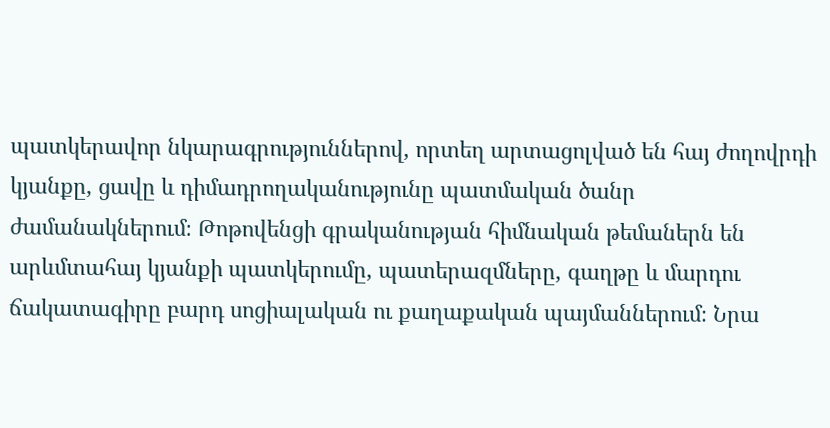պատկերավոր նկարագրություններով, որտեղ արտացոլված են հայ ժողովրդի կյանքը, ցավը և դիմադրողականությունը պատմական ծանր ժամանակներում։ Թոթովենցի գրականության հիմնական թեմաներն են արևմտահայ կյանքի պատկերումը, պատերազմները, գաղթը և մարդու ճակատագիրը բարդ սոցիալական ու քաղաքական պայմաններում։ Նրա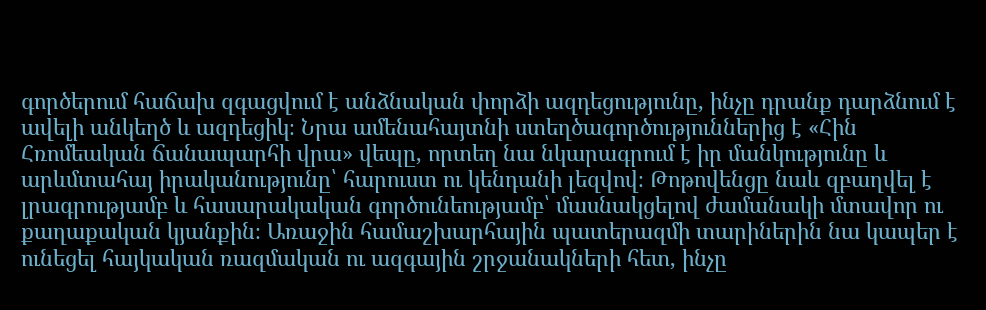գործերում հաճախ զգացվում է անձնական փորձի ազդեցությունը, ինչը դրանք դարձնում է ավելի անկեղծ և ազդեցիկ։ Նրա ամենահայտնի ստեղծագործություններից է «Հին Հռոմեական ճանապարհի վրա» վեպը, որտեղ նա նկարագրում է իր մանկությունը և արևմտահայ իրականությունը՝ հարուստ ու կենդանի լեզվով։ Թոթովենցը նաև զբաղվել է լրագրությամբ և հասարակական գործունեությամբ՝ մասնակցելով ժամանակի մտավոր ու քաղաքական կյանքին։ Առաջին համաշխարհային պատերազմի տարիներին նա կապեր է ունեցել հայկական ռազմական ու ազգային շրջանակների հետ, ինչը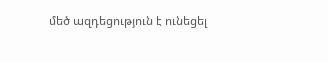մեծ ազդեցություն է ունեցել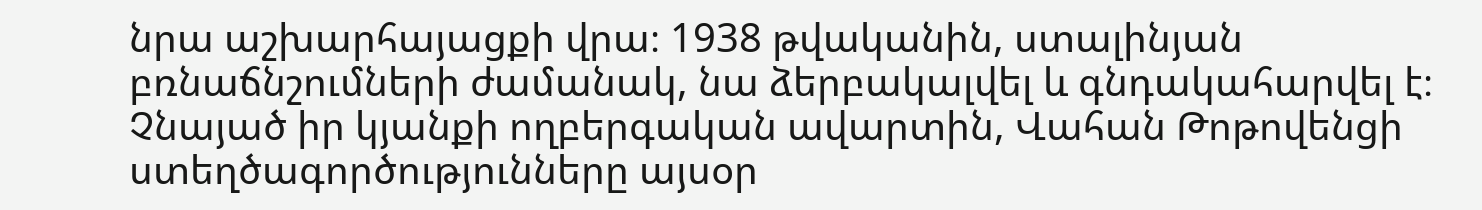նրա աշխարհայացքի վրա։ 1938 թվականին, ստալինյան բռնաճնշումների ժամանակ, նա ձերբակալվել և գնդակահարվել է։ Չնայած իր կյանքի ողբերգական ավարտին, Վահան Թոթովենցի ստեղծագործությունները այսօր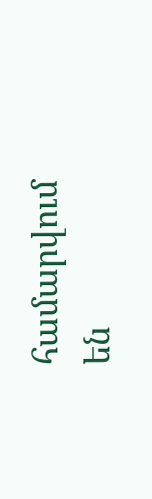համարվում են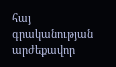հայ գրականության արժեքավոր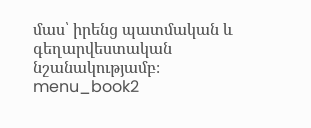մաս՝ իրենց պատմական և գեղարվեստական նշանակությամբ։ menu_book2